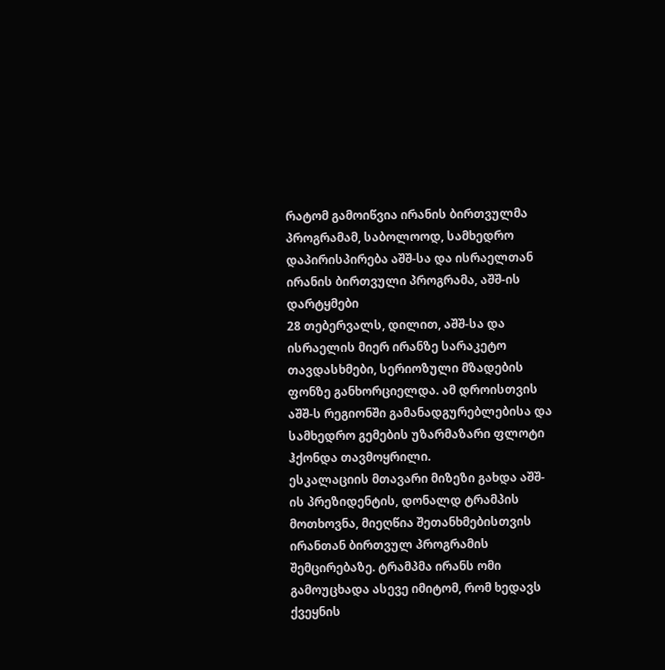რატომ გამოიწვია ირანის ბირთვულმა პროგრამამ, საბოლოოდ, სამხედრო დაპირისპირება აშშ-სა და ისრაელთან
ირანის ბირთვული პროგრამა, აშშ-ის დარტყმები
28 თებერვალს, დილით, აშშ-სა და ისრაელის მიერ ირანზე სარაკეტო თავდასხმები, სერიოზული მზადების ფონზე განხორციელდა. ამ დროისთვის აშშ-ს რეგიონში გამანადგურებლებისა და სამხედრო გემების უზარმაზარი ფლოტი ჰქონდა თავმოყრილი.
ესკალაციის მთავარი მიზეზი გახდა აშშ-ის პრეზიდენტის, დონალდ ტრამპის მოთხოვნა, მიეღწია შეთანხმებისთვის ირანთან ბირთვულ პროგრამის შემცირებაზე. ტრამპმა ირანს ომი გამოუცხადა ასევე იმიტომ, რომ ხედავს ქვეყნის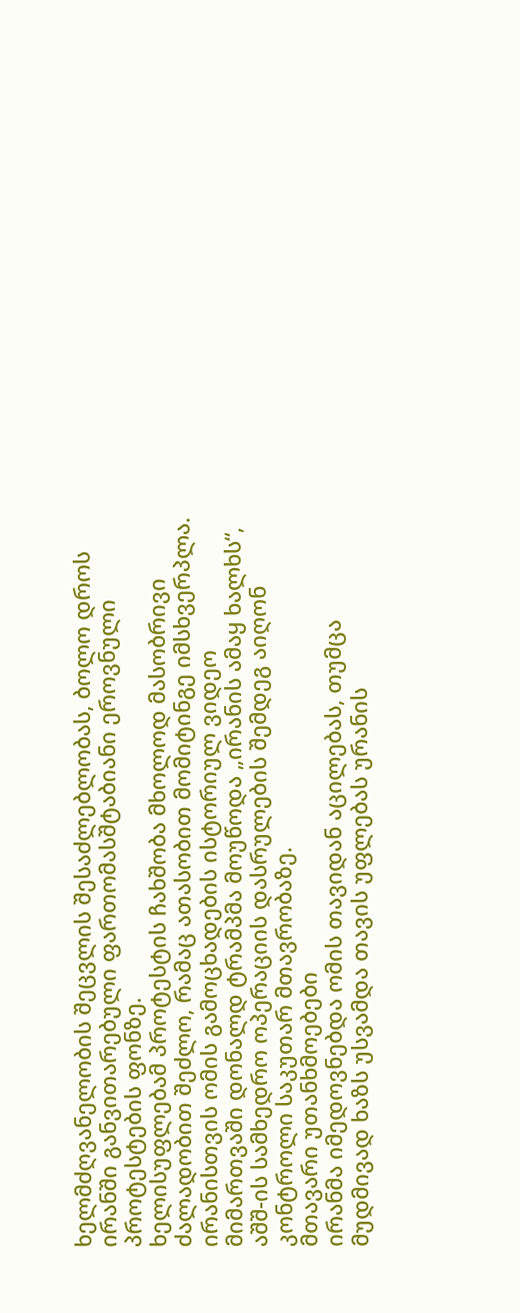ხელმძღვანელობის შეცვლის შესაძლებლობას, ბოლო დროს ირანში განვითარებული ფართომასშტაბიანი ეროვნული პროტესტების ფონზე.
ხელისუფლებამ პროტესტის ჩახშობა მხოლოდ მასობრივი ძალადობით შეძლო, რამაც ათასობით მომიტინგე იმსხვერპლა.
ირანისთვის ომის გამოცხადების ისტორიულ ვიდეო მიმართვაში დონალდ ტრამპმა მოუწოდა „ირანის ამაყ ხალხს“, აშშ-ის სამხედრო ოპერაციის დასრულების შემდეგ აიღონ კონტროლი საკუთარ მთავრობაზე.
მთავარი უთანხმოებები
ირანმა იმედოვნებდა ომის თავიდან აცილებას, თუმცა მუდმივად ხაზს უსვამდა თავის უფლებას ურანის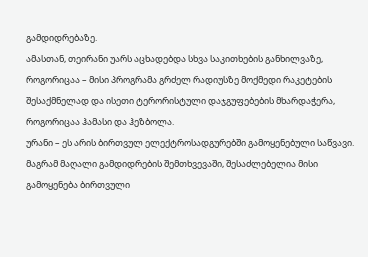გამდიდრებაზე.
ამასთან, თეირანი უარს აცხადებდა სხვა საკითხების განხილვაზე, როგორიცაა – მისი პროგრამა გრძელ რადიუსზე მოქმედი რაკეტების შესაქმნელად და ისეთი ტერორისტული დაჯგუფებების მხარდაჭერა, როგორიცაა ჰამასი და ჰეზბოლა.
ურანი – ეს არის ბირთვულ ელექტროსადგურებში გამოყენებული საწვავი. მაგრამ მაღალი გამდიდრების შემთხვევაში, შესაძლებელია მისი გამოყენება ბირთვული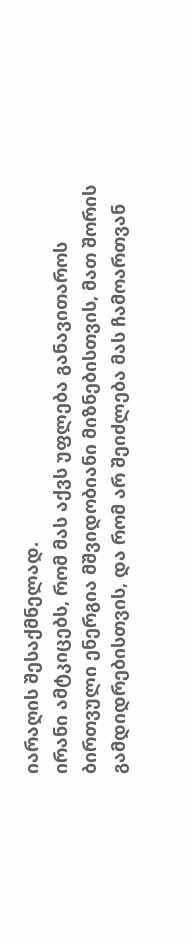იარაღის შესაქმნელად.
ირანი ამტკიცებს, რომ მას აქვს უფლება განავითაროს ბირთვული ენერგია მშვიდობიანი მიზნებისთვის, მათ შორის გამდიდრებისთვის, და რომ არ შეიძლება მას ჩამოართვან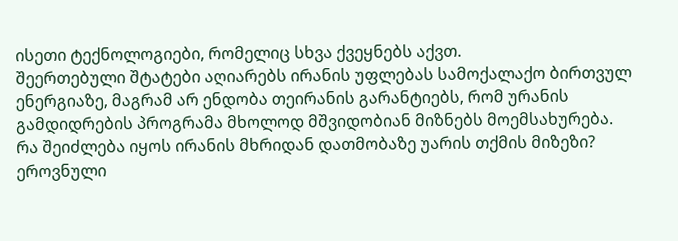ისეთი ტექნოლოგიები, რომელიც სხვა ქვეყნებს აქვთ.
შეერთებული შტატები აღიარებს ირანის უფლებას სამოქალაქო ბირთვულ ენერგიაზე, მაგრამ არ ენდობა თეირანის გარანტიებს, რომ ურანის გამდიდრების პროგრამა მხოლოდ მშვიდობიან მიზნებს მოემსახურება.
რა შეიძლება იყოს ირანის მხრიდან დათმობაზე უარის თქმის მიზეზი?
ეროვნული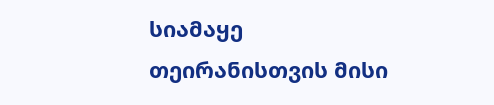სიამაყე
თეირანისთვის მისი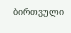ბირთვული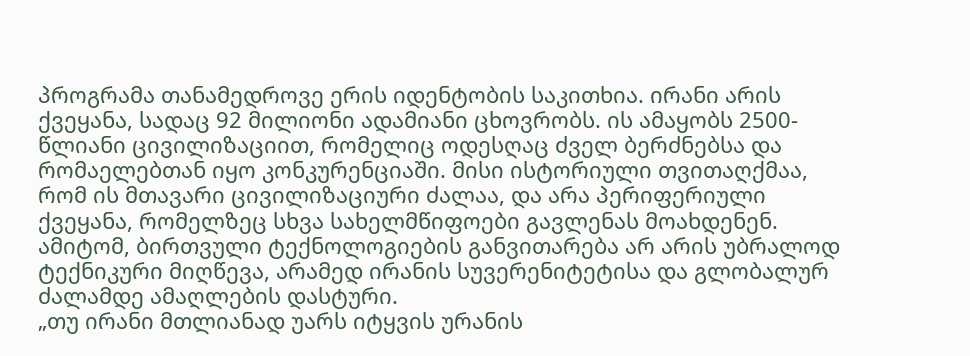პროგრამა თანამედროვე ერის იდენტობის საკითხია. ირანი არის ქვეყანა, სადაც 92 მილიონი ადამიანი ცხოვრობს. ის ამაყობს 2500-წლიანი ცივილიზაციით, რომელიც ოდესღაც ძველ ბერძნებსა და რომაელებთან იყო კონკურენციაში. მისი ისტორიული თვითაღქმაა, რომ ის მთავარი ცივილიზაციური ძალაა, და არა პერიფერიული ქვეყანა, რომელზეც სხვა სახელმწიფოები გავლენას მოახდენენ.
ამიტომ, ბირთვული ტექნოლოგიების განვითარება არ არის უბრალოდ ტექნიკური მიღწევა, არამედ ირანის სუვერენიტეტისა და გლობალურ ძალამდე ამაღლების დასტური.
„თუ ირანი მთლიანად უარს იტყვის ურანის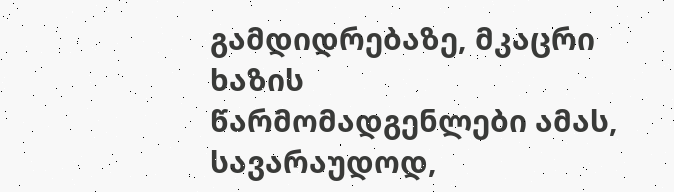გამდიდრებაზე, მკაცრი ხაზის წარმომადგენლები ამას, სავარაუდოდ,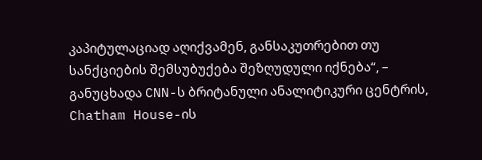კაპიტულაციად აღიქვამენ, განსაკუთრებით თუ სანქციების შემსუბუქება შეზღუდული იქნება“, – განუცხადა CNN-ს ბრიტანული ანალიტიკური ცენტრის, Chatham House-ის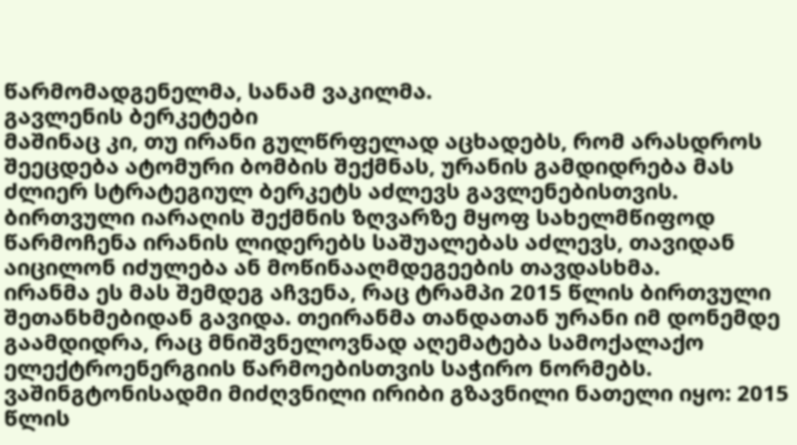წარმომადგენელმა, სანამ ვაკილმა.
გავლენის ბერკეტები
მაშინაც კი, თუ ირანი გულწრფელად აცხადებს, რომ არასდროს შეეცდება ატომური ბომბის შექმნას, ურანის გამდიდრება მას ძლიერ სტრატეგიულ ბერკეტს აძლევს გავლენებისთვის.
ბირთვული იარაღის შექმნის ზღვარზე მყოფ სახელმწიფოდ წარმოჩენა ირანის ლიდერებს საშუალებას აძლევს, თავიდან აიცილონ იძულება ან მოწინააღმდეგეების თავდასხმა.
ირანმა ეს მას შემდეგ აჩვენა, რაც ტრამპი 2015 წლის ბირთვული შეთანხმებიდან გავიდა. თეირანმა თანდათან ურანი იმ დონემდე გაამდიდრა, რაც მნიშვნელოვნად აღემატება სამოქალაქო ელექტროენერგიის წარმოებისთვის საჭირო ნორმებს.
ვაშინგტონისადმი მიძღვნილი ირიბი გზავნილი ნათელი იყო: 2015 წლის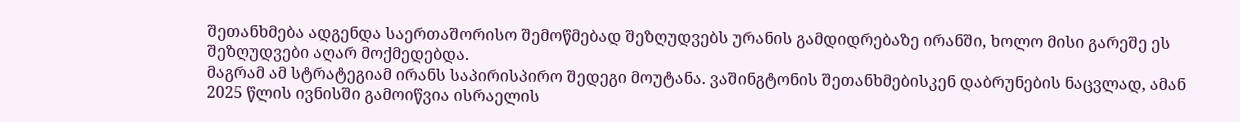შეთანხმება ადგენდა საერთაშორისო შემოწმებად შეზღუდვებს ურანის გამდიდრებაზე ირანში, ხოლო მისი გარეშე ეს შეზღუდვები აღარ მოქმედებდა.
მაგრამ ამ სტრატეგიამ ირანს საპირისპირო შედეგი მოუტანა. ვაშინგტონის შეთანხმებისკენ დაბრუნების ნაცვლად, ამან 2025 წლის ივნისში გამოიწვია ისრაელის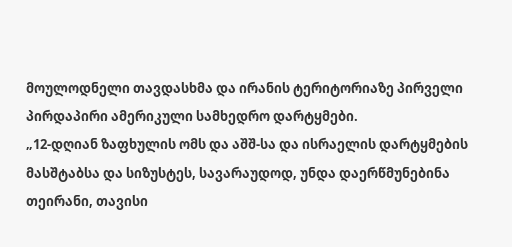მოულოდნელი თავდასხმა და ირანის ტერიტორიაზე პირველი პირდაპირი ამერიკული სამხედრო დარტყმები.
„12-დღიან ზაფხულის ომს და აშშ-სა და ისრაელის დარტყმების მასშტაბსა და სიზუსტეს, სავარაუდოდ, უნდა დაერწმუნებინა თეირანი, თავისი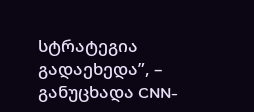სტრატეგია გადაეხედა”, – განუცხადა CNN-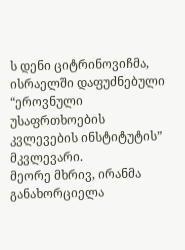ს დენი ციტრინოვიჩმა, ისრაელში დაფუძნებული “ეროვნული უსაფრთხოების კვლევების ინსტიტუტის” მკვლევარი.
მეორე მხრივ, ირანმა განახორციელა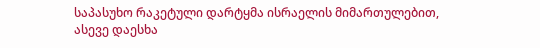საპასუხო რაკეტული დარტყმა ისრაელის მიმართულებით, ასევე დაესხა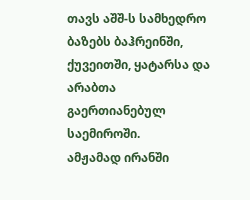თავს აშშ-ს სამხედრო ბაზებს ბაჰრეინში, ქუვეითში, ყატარსა და არაბთა გაერთიანებულ საემიროში.
ამჟამად ირანში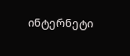ინტერნეტი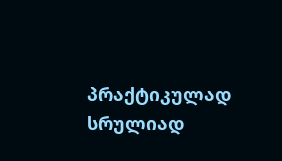პრაქტიკულად სრულიად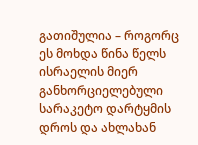გათიშულია – როგორც ეს მოხდა წინა წელს ისრაელის მიერ განხორციელებული სარაკეტო დარტყმის დროს და ახლახან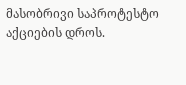მასობრივი საპროტესტო აქციების დროს.